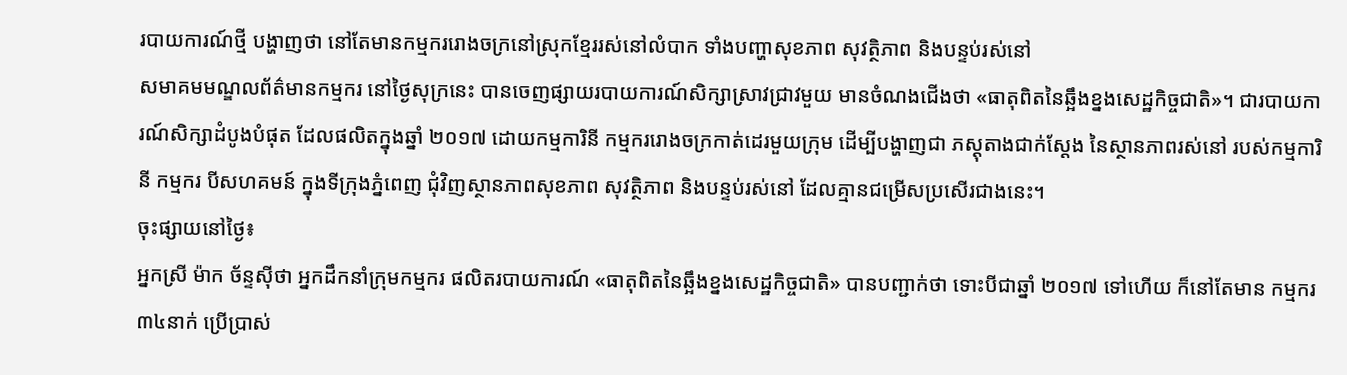របាយការណ៍ថ្មី បង្ហាញថា នៅតែមានកម្មកររោងចក្រនៅស្រុកខ្មែររស់នៅលំបាក ទាំងបញ្ហាសុខភាព សុវត្ថិភាព និងបន្ទប់រស់នៅ
សមាគមមណ្ឌលព័ត៌មានកម្មករ នៅថ្ងៃសុក្រនេះ បានចេញផ្សាយរបាយការណ៍សិក្សាស្រាវជ្រាវមួយ មានចំណងជើងថា «ធាតុពិតនៃឆ្អឹងខ្នងសេដ្ឋកិច្ចជាតិ»។ ជារបាយការណ៍សិក្សាដំបូងបំផុត ដែលផលិតក្នុងឆ្នាំ ២០១៧ ដោយកម្មការិនី កម្មកររោងចក្រកាត់ដេរមួយក្រុម ដើម្បីបង្ហាញជា ភស្តុតាងជាក់ស្តែង នៃស្ថានភាពរស់នៅ របស់កម្មការិនី កម្មករ បីសហគមន៍ ក្នុងទីក្រុងភ្នំពេញ ជុំវិញស្ថានភាពសុខភាព សុវត្ថិភាព និងបន្ទប់រស់នៅ ដែលគ្មានជម្រើសប្រសើរជាងនេះ។
ចុះផ្សាយនៅថ្ងៃ៖
អ្នកស្រី ម៉ាក ច័ន្ទស៊ីថា អ្នកដឹកនាំក្រុមកម្មករ ផលិតរបាយការណ៍ «ធាតុពិតនៃឆ្អឹងខ្នងសេដ្ឋកិច្ចជាតិ» បានបញ្ជាក់ថា ទោះបីជាឆ្នាំ ២០១៧ ទៅហើយ ក៏នៅតែមាន កម្មករ ៣៤នាក់ ប្រើប្រាស់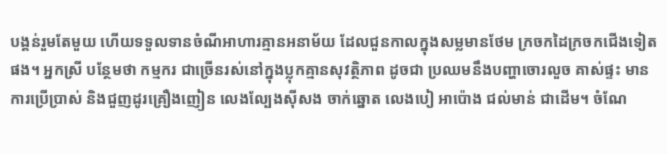បង្គន់រួមតែមួយ ហើយទទួលទានចំណីអាហារគ្មានអនាម័យ ដែលជួនកាលក្នុងសម្លមានថែម ក្រចកដៃក្រចកជើងទៀតផង។ អ្នកស្រី បន្ថែមថា កម្មករ ជាច្រើនរស់នៅក្នុងប្លុកគ្មានសុវត្ថិភាព ដូចជា ប្រឈមនឹងបញ្ហាចោរលួច គាស់ផ្ទះ មានការប្រើប្រាស់ និងជួញដូរគ្រឿងញៀន លេងល្បែងស៊ីសង ចាក់ឆ្នោត លេងបៀ អាប៉ោង ជល់មាន់ ជាដើម។ ចំណែ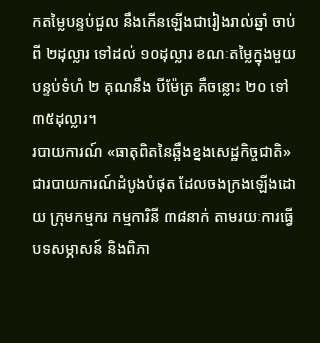កតម្លៃបន្ទប់ជួល នឹងកើនឡើងជារៀងរាល់ឆ្នាំ ចាប់ពី ២ដុល្លារ ទៅដល់ ១០ដុល្លារ ខណៈតម្លៃក្នុងមួយបន្ទប់ទំហំ ២ គុណនឹង បីម៉ែត្រ គឺចន្លោះ ២០ ទៅ ៣៥ដុល្លារ។
របាយការណ៍ «ធាតុពិតនៃឆ្អឹងខ្នងសេដ្ឋកិច្ចជាតិ» ជារបាយការណ៍ដំបូងបំផុត ដែលចងក្រងឡើងដោយ ក្រុមកម្មករ កម្មការិនី ៣៨នាក់ តាមរយៈការធ្វើបទសម្ភាសន៍ និងពិភា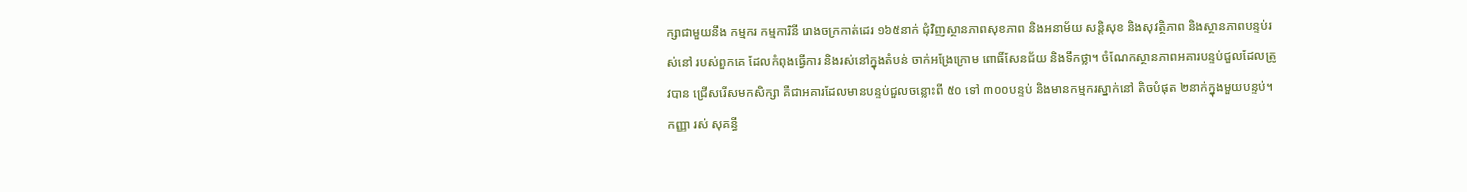ក្សាជាមួយនឹង កម្មករ កម្មការិនី រោងចក្រកាត់ដេរ ១៦៥នាក់ ជុំវិញស្ថានភាពសុខភាព និងអនាម័យ សន្តិសុខ និងសុវត្ថិភាព និងស្ថានភាពបន្ទប់រស់នៅ របស់ពួកគេ ដែលកំពុងធ្វើការ និងរស់នៅក្នុងតំបន់ ចាក់អង្រែក្រោម ពោធិ៍សែនជ័យ និងទឹកថ្លា។ ចំណែកស្ថានភាពអគារបន្ទប់ជួលដែលត្រូវបាន ជ្រើសរើសមកសិក្សា គឺជាអគារដែលមានបន្ទប់ជួលចន្លោះពី ៥០ ទៅ ៣០០បន្ទប់ និងមានកម្មករស្នាក់នៅ តិចបំផុត ២នាក់ក្នុងមួយបន្ទប់។
កញ្ញា រស់ សុគន្ធី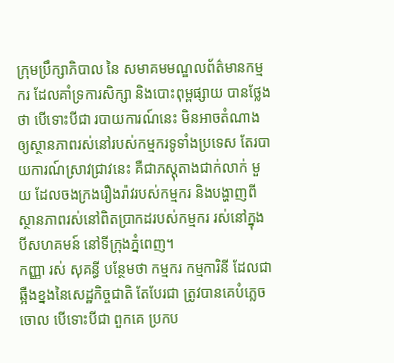ក្រុមប្រឹក្សាភិបាល នៃ សមាគមមណ្ឌលព័ត៌មានកម្មករ ដែលគាំទ្រការសិក្សា និងបោះពុម្ពផ្សាយ បានថ្លែងថា បើទោះបីជា របាយការណ៍នេះ មិនអាចតំណាង ឲ្យស្ថានភាពរស់នៅរបស់កម្មករទូទាំងប្រទេស តែរបាយការណ៍ស្រាវជ្រាវនេះ គឺជាភស្តុតាងជាក់លាក់ មួយ ដែលចងក្រងរឿងរ៉ាវរបស់កម្មករ និងបង្ហាញពីស្ថានភាពរស់នៅពិតប្រាកដរបស់កម្មករ រស់នៅក្នុងបីសហគមន៍ នៅទីក្រុងភ្នំពេញ។
កញ្ញា រស់ សុគន្ធី បន្ថែមថា កម្មករ កម្មការិនី ដែលជាឆ្អឺងខ្នងនៃសេដ្ឋកិច្ចជាតិ តែបែរជា ត្រូវបានគេបំភ្លេចចោល បើទោះបីជា ពួកគេ ប្រកប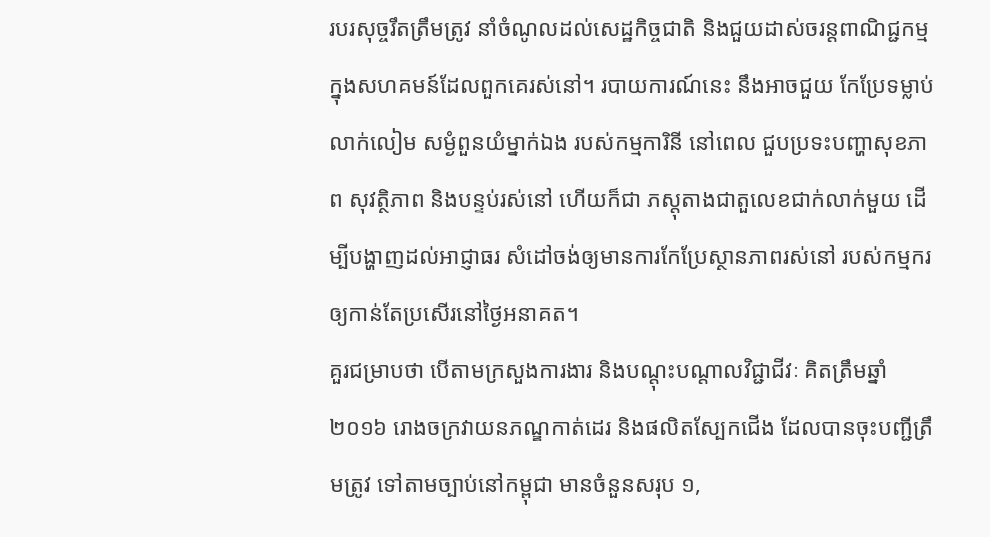របរសុច្ចរឹតត្រឹមត្រូវ នាំចំណូលដល់សេដ្ឋកិច្ចជាតិ និងជួយដាស់ចរន្តពាណិជ្ជកម្មក្នុងសហគមន៍ដែលពួកគេរស់នៅ។ របាយការណ៍នេះ នឹងអាចជួយ កែប្រែទម្លាប់លាក់លៀម សម្ងំពួនយំម្នាក់ឯង របស់កម្មការិនី នៅពេល ជួបប្រទះបញ្ហាសុខភាព សុវត្ថិភាព និងបន្ទប់រស់នៅ ហើយក៏ជា ភស្តុតាងជាតួលេខជាក់លាក់មួយ ដើម្បីបង្ហាញដល់អាជ្ញាធរ សំដៅចង់ឲ្យមានការកែប្រែស្ថានភាពរស់នៅ របស់កម្មករឲ្យកាន់តែប្រសើរនៅថ្ងៃអនាគត។
គួរជម្រាបថា បើតាមក្រសួងការងារ និងបណ្តុះបណ្តាលវិជ្ជាជីវៈ គិតត្រឹមឆ្នាំ ២០១៦ រោងចក្រវាយនភណ្ឌកាត់ដេរ និងផលិតស្បែកជើង ដែលបានចុះបញ្ជីត្រឹមត្រូវ ទៅតាមច្បាប់នៅកម្ពុជា មានចំនួនសរុប ១,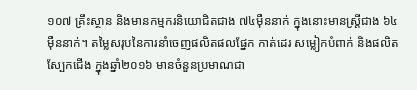១០៧ គ្រឹះស្ថាន និងមានកម្មករនិយោជិតជាង ៧៤ម៉ឺននាក់ ក្នុងនោះមានស្រ្តីជាង ៦៤ម៉ឺននាក់។ តម្លៃសរុបនៃការនាំចេញផលិតផលផ្នែក កាត់ដេរ សម្លៀកបំពាក់ និងផលិតស្បែកជើង ក្នុងឆ្នាំ២០១៦ មានចំនួនប្រមាណជា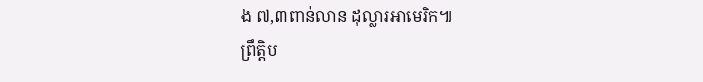ង ៧,៣ពាន់លាន ដុល្លារអាមេរិក៕
ព្រឹត្តិប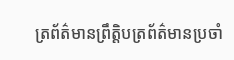ត្រព័ត៌មានព្រឹត្តិបត្រព័ត៌មានប្រចាំ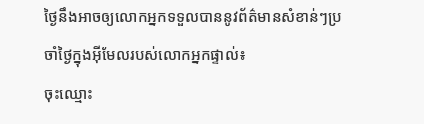ថ្ងៃនឹងអាចឲ្យលោកអ្នកទទួលបាននូវព័ត៌មានសំខាន់ៗប្រចាំថ្ងៃក្នុងអ៊ីមែលរបស់លោកអ្នកផ្ទាល់៖
ចុះឈ្មោះ